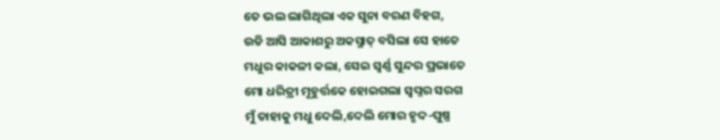ତେ ଭଲ ଲାଗିଥିଲା ଏକ ସୁନା ବରଣ ବିହଗ,
ଉଡି ଆସି ଆକାଶରୁ ଅକସ୍ମାତ୍ ବସିଲା ସେ ହାତେ
ମଧୁର କାକଳୀ କଲା, ସେଇ ସ୍ବର୍ଣ୍ଣ ସୁନ୍ଦର ପ୍ରଭାତେ
ମୋ ଧରିତ୍ରୀ ମୂହୁର୍ତ୍ତକେ ହୋଇଗଲା ସ୍ବପ୍ନର ସରଗ
ମୁଁ ତାହାକୁ ମଧୁ ଦେଲି,ଦେଲି ମୋର ହୃଦ-ପୁଷ୍ପ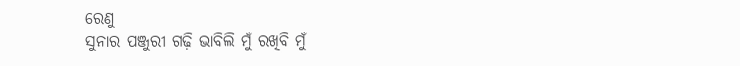ରେଣୁ
ସୁନାର ପଞ୍ଜୁରୀ ଗଢ଼ି ଭାବିଲି ମୁଁ ରଖିବି ମୁଁ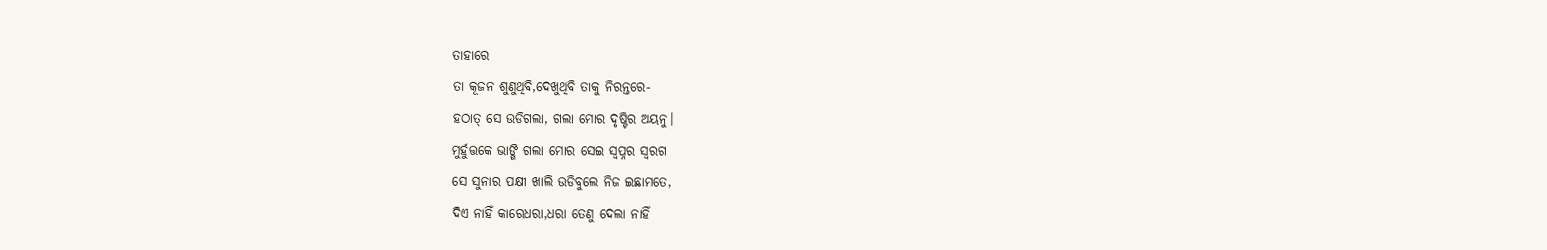ତାହାରେ
ତା କୂଜନ ଶୁଣୁଥିବି,ଦେଖୁଥିବି ତାକୁ ନିରନ୍ତରେ-
ହଠାତ୍ ସେ ଉଡିଗଲା, ଗଲା ମୋର ଦୃଷ୍ଟିର ଅୟନୁ।
ମୁର୍ହୁତ୍ତକେ ଭାଙ୍ଗି ଗଲା ମୋର ସେଇ ସ୍ବପ୍ନର ସ୍ବରଗ
ସେ ସୁନାର ପକ୍ଷୀ ଖାଲି ଉଡିବୁଲେ ନିଜ ଇଛାମତେ,
ଦିଏ ନାହିଁ କାରେଧରା,ଧରା ତେଣୁ ଦେଲା ନାହିଁ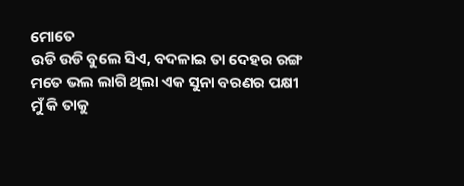ମୋତେ
ଉଡି ଉଡି ବୁଲେ ସିଏ, ବଦଳାଇ ତା ଦେହର ରଙ୍ଗ
ମତେ ଭଲ ଲାଗି ଥିଲା ଏକ ସୁନା ବରଣର ପକ୍ଷୀ
ମୁଁ କି ତାକୁ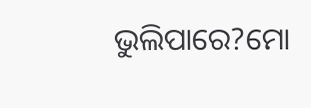ଭୁଲିପାରେ?ମୋ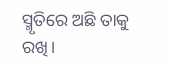ସ୍ମୃତିରେ ଅଛି ତାକୁ ରଖି।